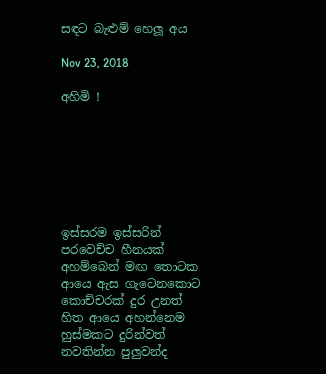සඳට බැළුම් හෙලූ අය

Nov 23, 2018

අහිමි !







ඉස්සරම ඉස්සරින්
පරවෙච්ච හීනයක්
අහම්බෙන් මඟ තොටක
ආයෙ ඇස ගැටෙනකොට
කොච්චරක් දුර උනත්
හිත ආයෙ අහන්නෙම
හුස්මකට දුරින්වත්
නවතින්න පුලුවන්ද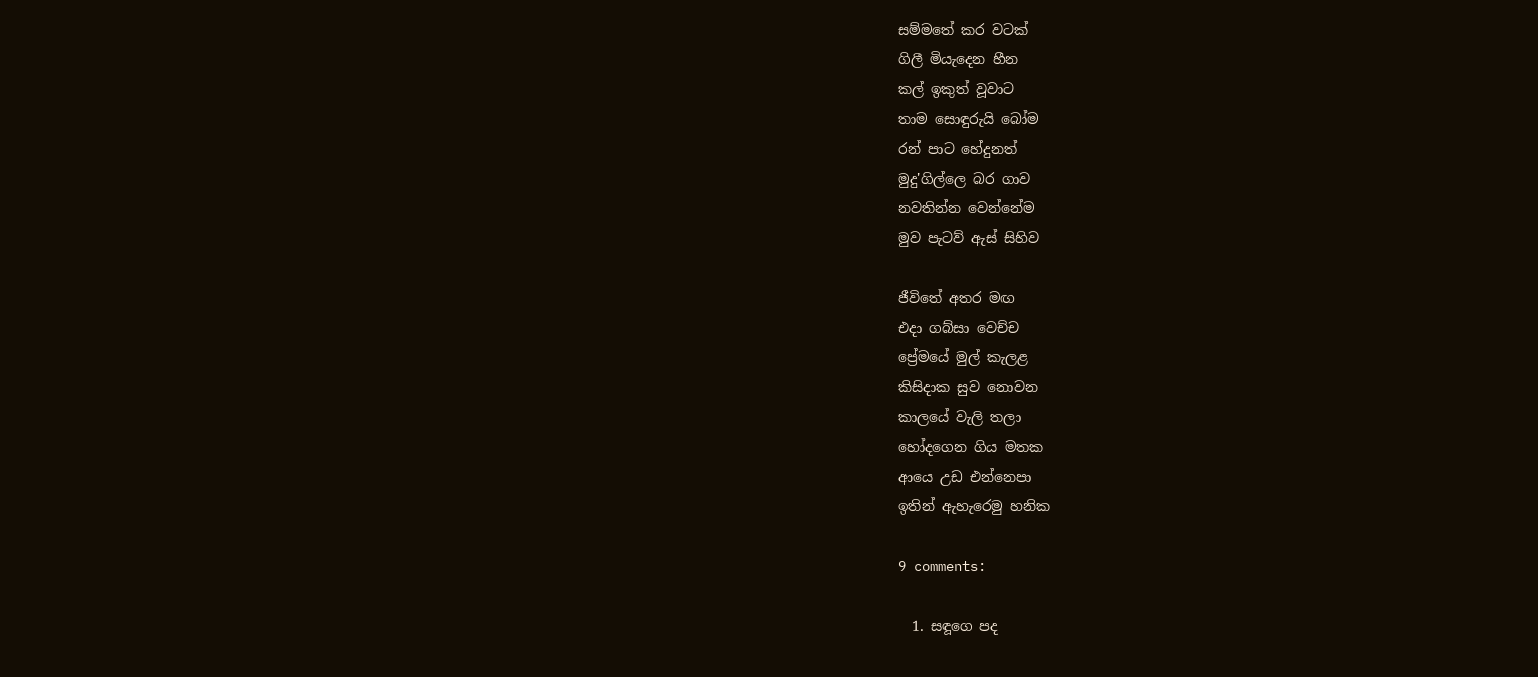සම්මතේ කර වටක්
ගිලී මියැදෙන හීන
කල් ඉකුත් වූවාට
තාම සොඳුරුයි බෝම
රන් පාට හේදුනත්
මුදු'ගිල්ලෙ බර ගාව
නවතින්න වෙන්නේම
මුව පැටව් ඇස් සිහිව

ජීවිතේ අතර මඟ
එදා ගබ්සා වෙච්ච
ප්‍රේමයේ මුල් කැලළ
කිසිදාක සුව නොවන
කාලයේ වැලි තලා
හෝදගෙන ගිය මතක
ආයෙ උඩ එන්නෙපා
ඉතින් ඇහැරෙමු හනික

9 comments:

  1. සඳූගෙ පද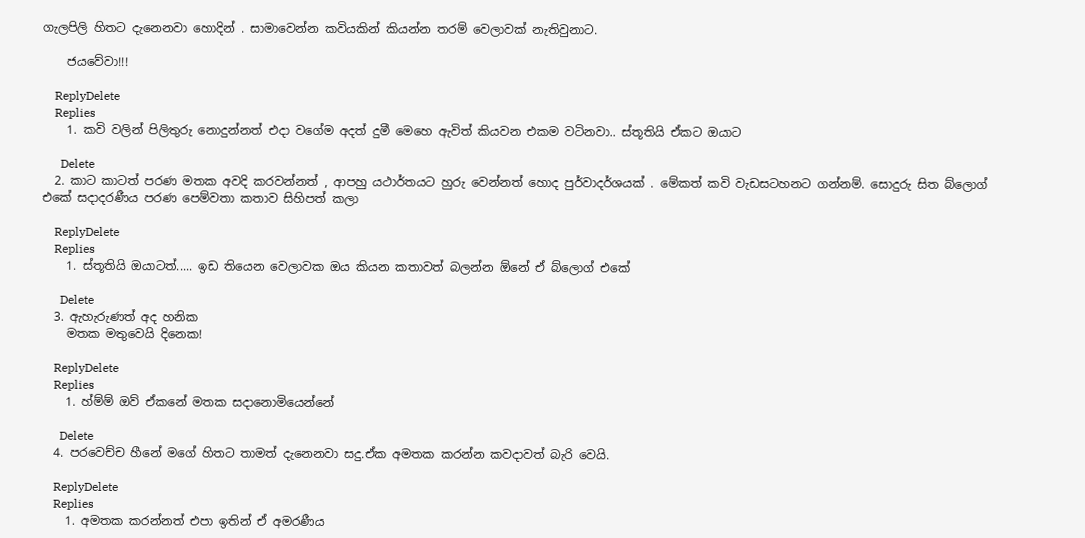ගැලපිලි හිතට දැනෙනවා හොදින් . සාමාවෙන්න කවියකින් කියන්න තරම් වෙලාවක් නැතිවුනාට.

    ජයවේවා!!!

    ReplyDelete
    Replies
    1. කවි වලින් පිලිතුරු නොදුන්නත් එදා වගේම අදත් දුමී මෙහෙ ඇවිත් කියවන එකම වටිනවා.. ස්තූතියි ඒකට ඔයාට

      Delete
  2. කාට කාටත් පරණ මතක අවදි කරවන්නත් , ආපහු යථාර්තයට හුරු වෙන්නත් හොද පුර්වාදර්ශයක් . මේකත් කවි වැඩසටහනට ගන්නම්. සොදුරු සිත බ්ලොග් එකේ සදාදරණීය පරණ පෙම්වතා කතාව සිහිපත් කලා

    ReplyDelete
    Replies
    1. ස්තූතියි ඔයාටත්..... ඉඩ තියෙන වෙලාවක ඔය කියන කතාවත් බලන්න ඕනේ ඒ බ්ලොග් එකේ

      Delete
  3. ඇහැරුණත් අද හනික
    මතක මතුවෙයි දිනෙක!

    ReplyDelete
    Replies
    1. හ්ම්ම් ඔව් ඒකනේ මතක සදානොමියෙන්නේ

      Delete
  4. පරවෙච්ච හීනේ මගේ හිතට තාමත් දැනෙනවා සදු.ඒක අමතක කරන්න කවදාවත් බැරි වෙයි.

    ReplyDelete
    Replies
    1. අමතක කරන්නත් එපා ඉතින් ඒ අමරණීය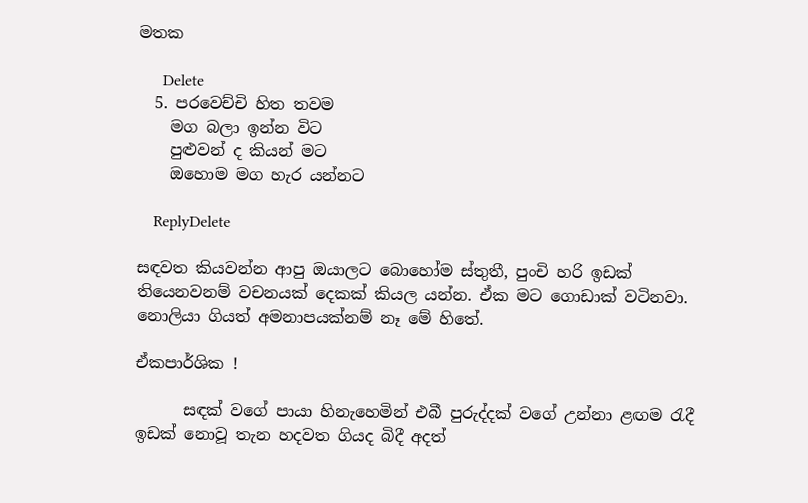මතක

      Delete
  5. පරවෙච්චි හිත තවම
    මග බලා ඉන්න විට
    පුළුවන් ද කියන් මට
    ඔහොම මග හැර යන්නට

    ReplyDelete

සඳවත කියවන්න ආපු ඔයාලට බොහෝම ස්තුතී, පුංචි හරි ඉඩක් තියෙනවනම් වචනයක් දෙකක් කියල යන්න. ඒක මට ගොඩාක් වටිනවා. නොලියා ගියත් අමනාපයක්නම් නෑ මේ හිතේ.

ඒකපාර්ශික !

      සඳක් වගේ පායා හිනැහෙමින් එබී පුරුද්දක් වගේ උන්නා ළඟම රැදී ඉඩක් නොවූ තැන හදවත ගියද බිදී අදත්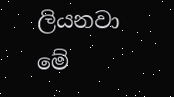ලියනවා මේ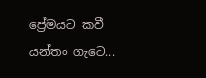ප්‍රේමයට කවී යන්තං ගැටෙ...